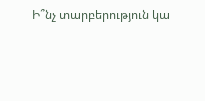Ի՞նչ տարբերություն կա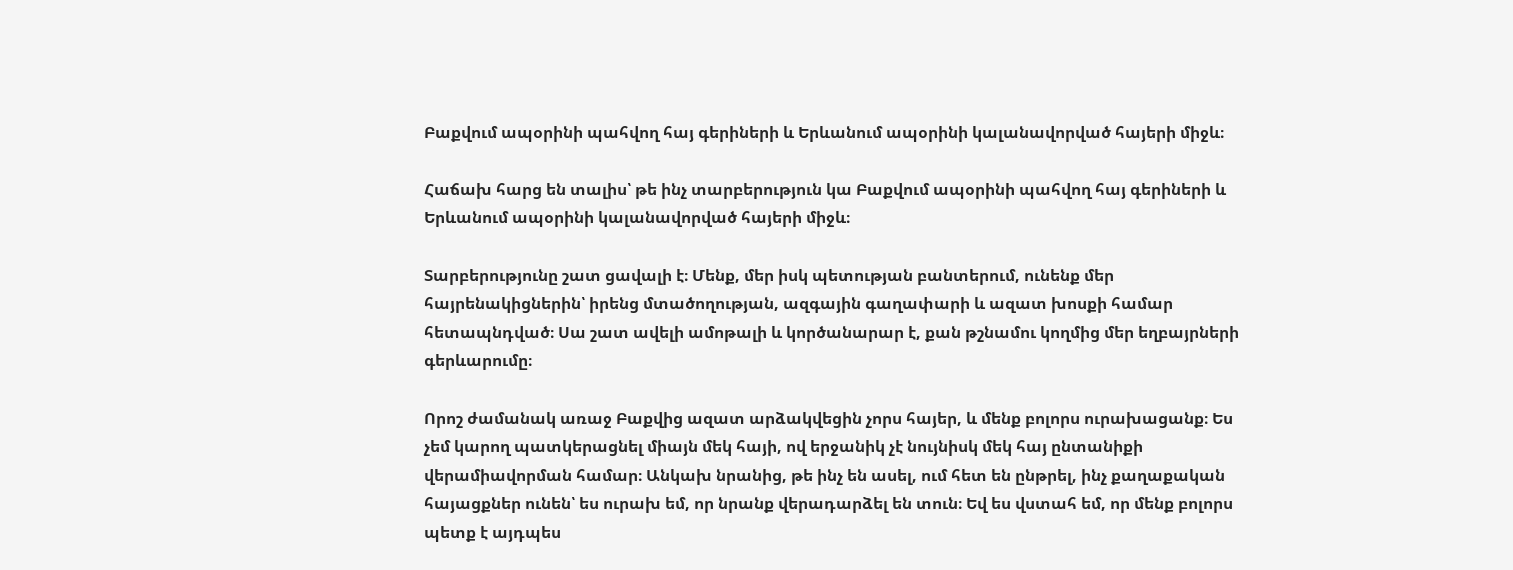Բաքվում ապօրինի պահվող հայ գերիների և Երևանում ապօրինի կալանավորված հայերի միջև։

Հաճախ հարց են տալիս՝ թե ինչ տարբերություն կա Բաքվում ապօրինի պահվող հայ գերիների և Երևանում ապօրինի կալանավորված հայերի միջև։

Տարբերությունը շատ ցավալի է։ Մենք, մեր իսկ պետության բանտերում, ունենք մեր հայրենակիցներին՝ իրենց մտածողության, ազգային գաղափարի և ազատ խոսքի համար հետապնդված։ Սա շատ ավելի ամոթալի և կործանարար է, քան թշնամու կողմից մեր եղբայրների գերևարումը։

Որոշ ժամանակ առաջ Բաքվից ազատ արձակվեցին չորս հայեր, և մենք բոլորս ուրախացանք։ Ես չեմ կարող պատկերացնել միայն մեկ հայի, ով երջանիկ չէ նույնիսկ մեկ հայ ընտանիքի վերամիավորման համար։ Անկախ նրանից, թե ինչ են ասել, ում հետ են ընթրել, ինչ քաղաքական հայացքներ ունեն՝ ես ուրախ եմ, որ նրանք վերադարձել են տուն։ Եվ ես վստահ եմ, որ մենք բոլորս պետք է այդպես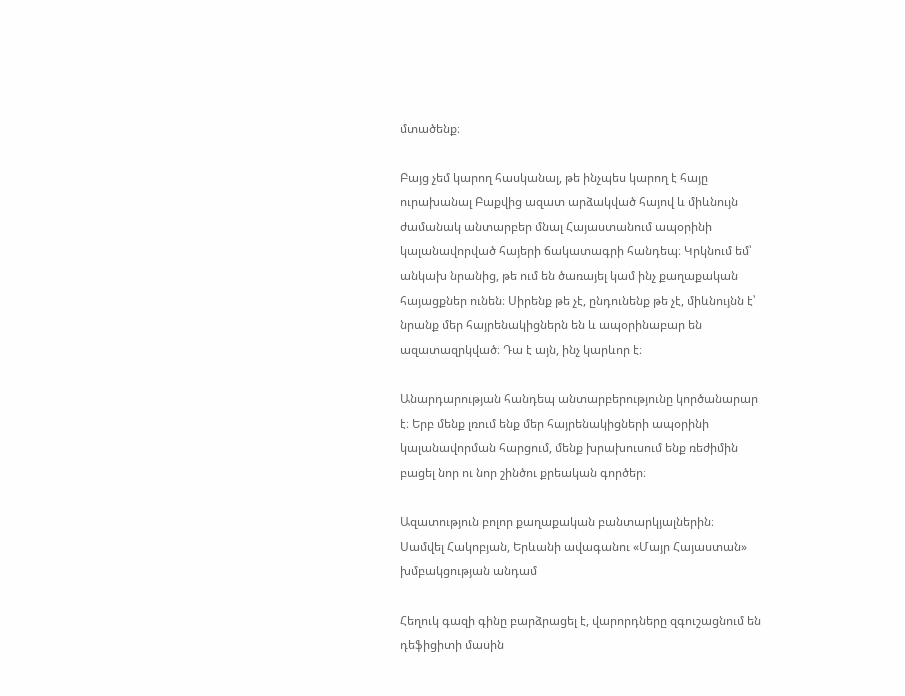մտածենք։

Բայց չեմ կարող հասկանալ, թե ինչպես կարող է հայը ուրախանալ Բաքվից ազատ արձակված հայով և միևնույն ժամանակ անտարբեր մնալ Հայաստանում ապօրինի կալանավորված հայերի ճակատագրի հանդեպ։ Կրկնում եմ՝ անկախ նրանից, թե ում են ծառայել կամ ինչ քաղաքական հայացքներ ունեն։ Սիրենք թե չէ, ընդունենք թե չէ, միևնույնն է՝ նրանք մեր հայրենակիցներն են և ապօրինաբար են ազատազրկված։ Դա է այն, ինչ կարևոր է։

Անարդարության հանդեպ անտարբերությունը կործանարար է։ Երբ մենք լռում ենք մեր հայրենակիցների ապօրինի կալանավորման հարցում, մենք խրախուսում ենք ռեժիմին բացել նոր ու նոր շինծու քրեական գործեր։

Ազատություն բոլոր քաղաքական բանտարկյալներին։
Սամվել Հակոբյան, Երևանի ավագանու «Մայր Հայաստան» խմբակցության անդամ

Հեղուկ գազի գինը բարձրացել է, վարորդները զգուշացնում են դեֆիցիտի մասին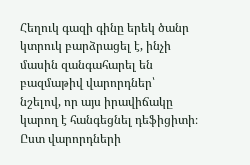Հեղուկ գազի գինը երեկ ծանր կտրուկ բարձրացել է, ինչի մասին զանգահարել են բազմաթիվ վարորդներ՝ նշելով, որ այս իրավիճակը կարող է հանգեցնել դեֆիցիտի։ Ըստ վարորդների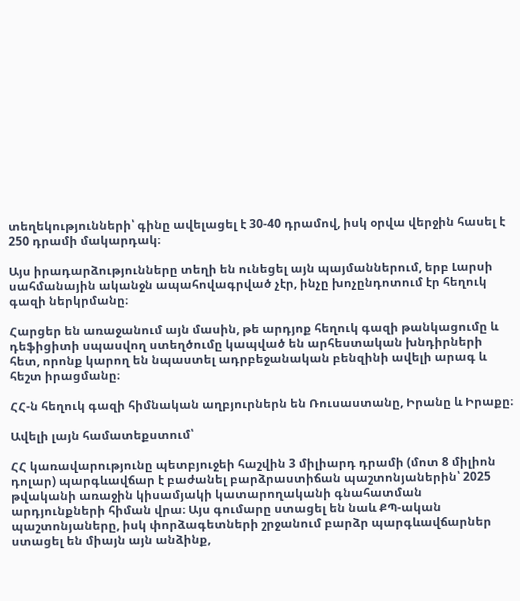տեղեկությունների՝ գինը ավելացել է 30-40 դրամով, իսկ օրվա վերջին հասել է 250 դրամի մակարդակ։

Այս իրադարձությունները տեղի են ունեցել այն պայմաններում, երբ Լարսի սահմանային ականջն ապահովագրված չէր, ինչը խոչընդոտում էր հեղուկ գազի ներկրմանը։

Հարցեր են առաջանում այն մասին, թե արդյոք հեղուկ գազի թանկացումը և դեֆիցիտի սպասվող ստեղծումը կապված են արհեստական խնդիրների հետ, որոնք կարող են նպաստել ադրբեջանական բենզինի ավելի արագ և հեշտ իրացմանը։

ՀՀ-ն հեղուկ գազի հիմնական աղբյուրներն են Ռուսաստանը, Իրանը և Իրաքը։

Ավելի լայն համատեքստում՝

ՀՀ կառավարությունը պետբյուջեի հաշվին 3 միլիարդ դրամի (մոտ 8 միլիոն դոլար) պարգևավճար է բաժանել բարձրաստիճան պաշտոնյաներին՝ 2025 թվականի առաջին կիսամյակի կատարողականի գնահատման արդյունքների հիման վրա։ Այս գումարը ստացել են նաև ՔՊ-ական պաշտոնյաները, իսկ փորձագետների շրջանում բարձր պարգևավճարներ ստացել են միայն այն անձինք,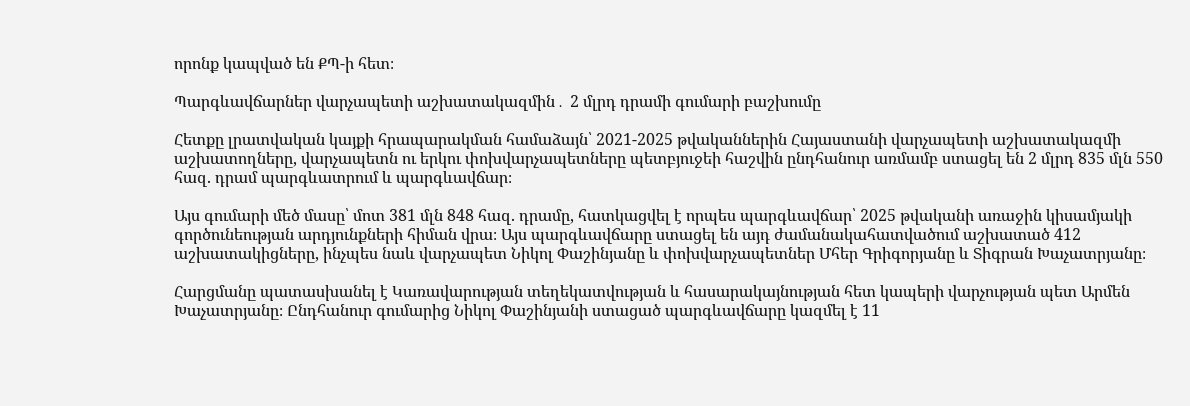որոնք կապված են ՔՊ-ի հետ։

Պարգևավճարներ վարչապետի աշխատակազմին․ 2 մլրդ դրամի գումարի բաշխումը

Հետքը լրատվական կայքի հրապարակման համաձայն՝ 2021-2025 թվականներին Հայաստանի վարչապետի աշխատակազմի աշխատողները, վարչապետն ու երկու փոխվարչապետները պետբյուջեի հաշվին ընդհանուր առմամբ ստացել են 2 մլրդ 835 մլն 550 հազ. դրամ պարգևատրում և պարգևավճար։

Այս գումարի մեծ մասը՝ մոտ 381 մլն 848 հազ. դրամը, հատկացվել է որպես պարգևավճար՝ 2025 թվականի առաջին կիսամյակի գործունեության արդյունքների հիման վրա։ Այս պարգևավճարը ստացել են այդ ժամանակահատվածում աշխատած 412 աշխատակիցները, ինչպես նաև վարչապետ Նիկոլ Փաշինյանը և փոխվարչապետներ Մհեր Գրիգորյանը և Տիգրան Խաչատրյանը։

Հարցմանը պատասխանել է Կառավարության տեղեկատվության և հասարակայնության հետ կապերի վարչության պետ Արմեն Խաչատրյանը։ Ընդհանուր գումարից Նիկոլ Փաշինյանի ստացած պարգևավճարը կազմել է 11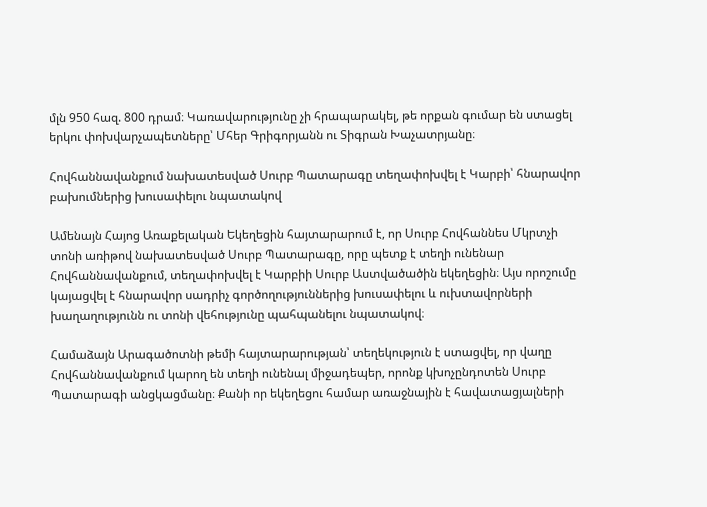մլն 950 հազ. 800 դրամ։ Կառավարությունը չի հրապարակել, թե որքան գումար են ստացել երկու փոխվարչապետները՝ Մհեր Գրիգորյանն ու Տիգրան Խաչատրյանը։

Հովհաննավանքում նախատեսված Սուրբ Պատարագը տեղափոխվել է Կարբի՝ հնարավոր բախումներից խուսափելու նպատակով

Ամենայն Հայոց Առաքելական Եկեղեցին հայտարարում է, որ Սուրբ Հովհաննես Մկրտչի տոնի առիթով նախատեսված Սուրբ Պատարագը, որը պետք է տեղի ունենար Հովհաննավանքում, տեղափոխվել է Կարբիի Սուրբ Աստվածածին եկեղեցին։ Այս որոշումը կայացվել է հնարավոր սադրիչ գործողություններից խուսափելու և ուխտավորների խաղաղությունն ու տոնի վեհությունը պահպանելու նպատակով։

Համաձայն Արագածոտնի թեմի հայտարարության՝ տեղեկություն է ստացվել, որ վաղը Հովհաննավանքում կարող են տեղի ունենալ միջադեպեր, որոնք կխոչընդոտեն Սուրբ Պատարագի անցկացմանը։ Քանի որ եկեղեցու համար առաջնային է հավատացյալների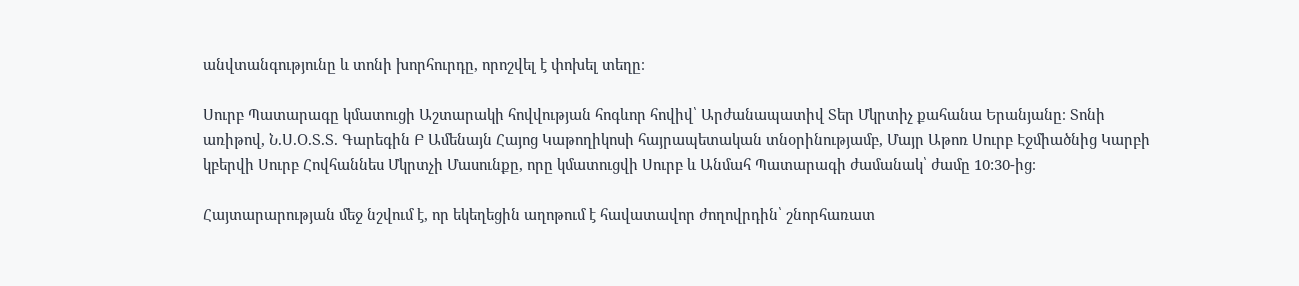անվտանգությունը և տոնի խորհուրդը, որոշվել է փոխել տեղը։

Սուրբ Պատարագը կմատուցի Աշտարակի հովվության հոգևոր հովիվ՝ Արժանապատիվ Տեր Մկրտիչ քահանա Երանյանը։ Տոնի առիթով, Ն.Ս.Օ.Տ.Տ. Գարեգին Բ Ամենայն Հայոց Կաթողիկոսի հայրապետական տնօրինությամբ, Մայր Աթոռ Սուրբ Էջմիածնից Կարբի կբերվի Սուրբ Հովհաննես Մկրտչի Մասունքը, որը կմատուցվի Սուրբ և Անմահ Պատարագի ժամանակ՝ ժամը 10:30-ից։

Հայտարարության մեջ նշվում է, որ եկեղեցին աղոթում է հավատավոր ժողովրդին՝ շնորհառատ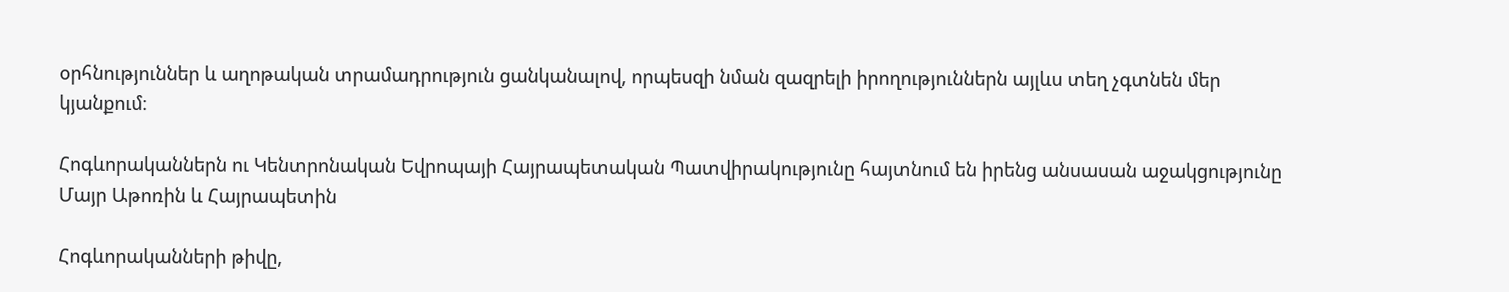օրհնություններ և աղոթական տրամադրություն ցանկանալով, որպեսզի նման զազրելի իրողություններն այլևս տեղ չգտնեն մեր կյանքում։

Հոգևորականներն ու Կենտրոնական Եվրոպայի Հայրապետական Պատվիրակությունը հայտնում են իրենց անսասան աջակցությունը Մայր Աթոռին և Հայրապետին

Հոգևորականների թիվը,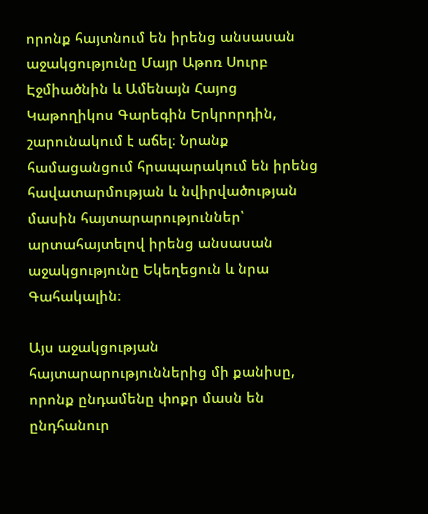որոնք հայտնում են իրենց անսասան աջակցությունը Մայր Աթոռ Սուրբ Էջմիածնին և Ամենայն Հայոց Կաթողիկոս Գարեգին Երկրորդին, շարունակում է աճել։ Նրանք համացանցում հրապարակում են իրենց հավատարմության և նվիրվածության մասին հայտարարություններ՝ արտահայտելով իրենց անսասան աջակցությունը Եկեղեցուն և նրա Գահակալին։

Այս աջակցության հայտարարություններից մի քանիսը, որոնք ընդամենը փոքր մասն են ընդհանուր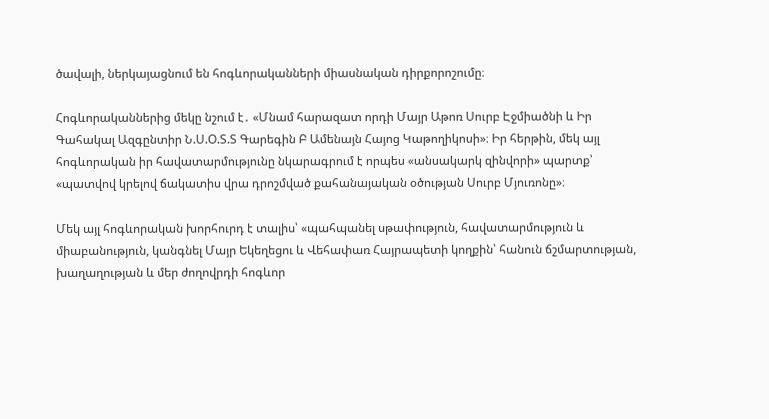ծավալի, ներկայացնում են հոգևորականների միասնական դիրքորոշումը։

Հոգևորականներից մեկը նշում է․ «Մնամ հարազատ որդի Մայր Աթոռ Սուրբ Էջմիածնի և Իր Գահակալ Ազգընտիր Ն.Ս.Օ.Տ.Տ Գարեգին Բ Ամենայն Հայոց Կաթողիկոսի»։ Իր հերթին, մեկ այլ հոգևորական իր հավատարմությունը նկարագրում է որպես «անսակարկ զինվորի» պարտք՝ «պատվով կրելով ճակատիս վրա դրոշմված քահանայական օծության Սուրբ Մյուռոնը»։

Մեկ այլ հոգևորական խորհուրդ է տալիս՝ «պահպանել սթափություն, հավատարմություն և միաբանություն, կանգնել Մայր Եկեղեցու և Վեհափառ Հայրապետի կողքին՝ հանուն ճշմարտության, խաղաղության և մեր ժողովրդի հոգևոր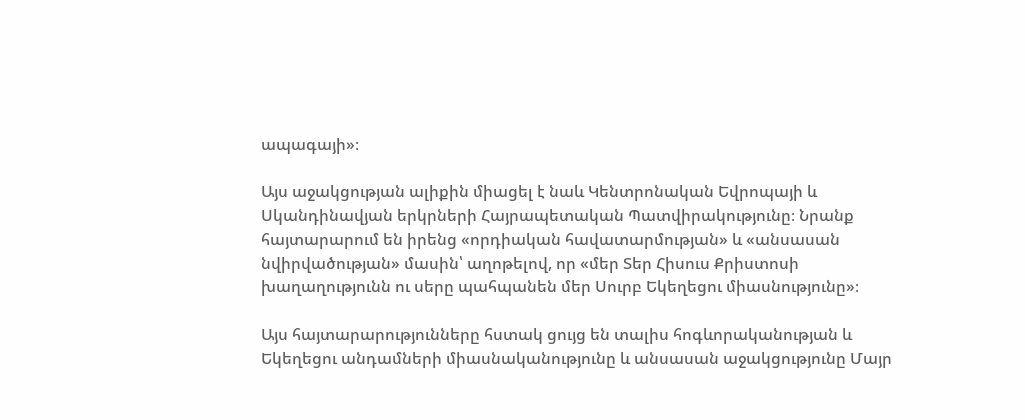ապագայի»։

Այս աջակցության ալիքին միացել է նաև Կենտրոնական Եվրոպայի և Սկանդինավյան երկրների Հայրապետական Պատվիրակությունը։ Նրանք հայտարարում են իրենց «որդիական հավատարմության» և «անսասան նվիրվածության» մասին՝ աղոթելով, որ «մեր Տեր Հիսուս Քրիստոսի խաղաղությունն ու սերը պահպանեն մեր Սուրբ Եկեղեցու միասնությունը»։

Այս հայտարարությունները հստակ ցույց են տալիս հոգևորականության և Եկեղեցու անդամների միասնականությունը և անսասան աջակցությունը Մայր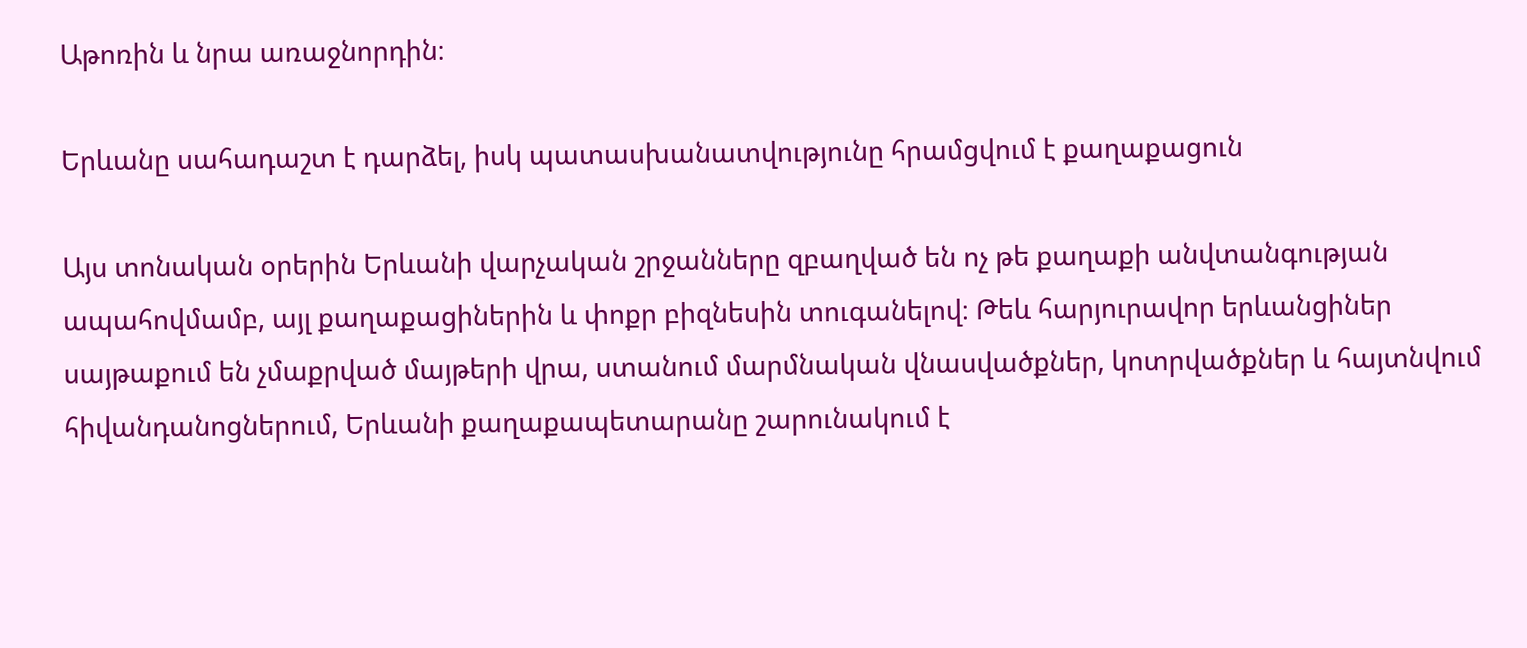Աթոռին և նրա առաջնորդին։

Երևանը սահադաշտ է դարձել, իսկ պատասխանատվությունը հրամցվում է քաղաքացուն

Այս տոնական օրերին Երևանի վարչական շրջանները զբաղված են ոչ թե քաղաքի անվտանգության ապահովմամբ, այլ քաղաքացիներին և փոքր բիզնեսին տուգանելով։ Թեև հարյուրավոր երևանցիներ սայթաքում են չմաքրված մայթերի վրա, ստանում մարմնական վնասվածքներ, կոտրվածքներ և հայտնվում հիվանդանոցներում, Երևանի քաղաքապետարանը շարունակում է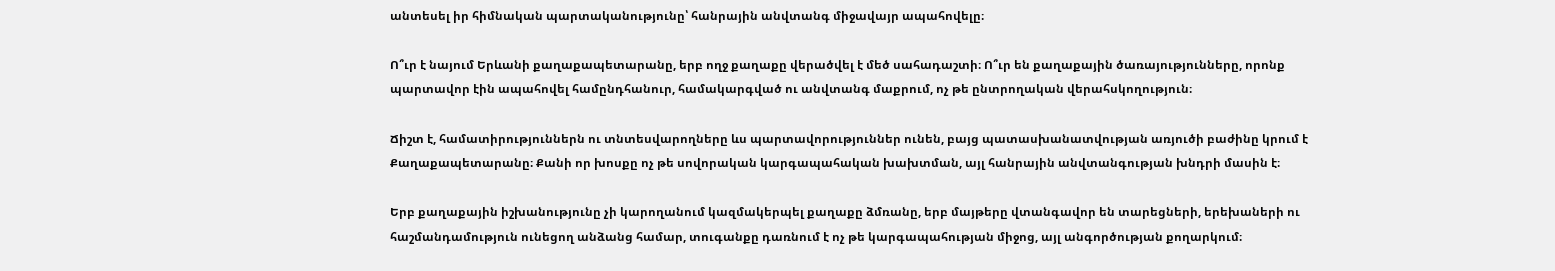անտեսել իր հիմնական պարտականությունը՝ հանրային անվտանգ միջավայր ապահովելը։

Ո՞ւր է նայում Երևանի քաղաքապետարանը, երբ ողջ քաղաքը վերածվել է մեծ սահադաշտի։ Ո՞ւր են քաղաքային ծառայությունները, որոնք պարտավոր էին ապահովել համընդհանուր, համակարգված ու անվտանգ մաքրում, ոչ թե ընտրողական վերահսկողություն։

Ճիշտ է, համատիրություններն ու տնտեսվարողները ևս պարտավորություններ ունեն, բայց պատասխանատվության առյուծի բաժինը կրում է Քաղաքապետարանը։ Քանի որ խոսքը ոչ թե սովորական կարգապահական խախտման, այլ հանրային անվտանգության խնդրի մասին է։

Երբ քաղաքային իշխանությունը չի կարողանում կազմակերպել քաղաքը ձմռանը, երբ մայթերը վտանգավոր են տարեցների, երեխաների ու հաշմանդամություն ունեցող անձանց համար, տուգանքը դառնում է ոչ թե կարգապահության միջոց, այլ անգործության քողարկում։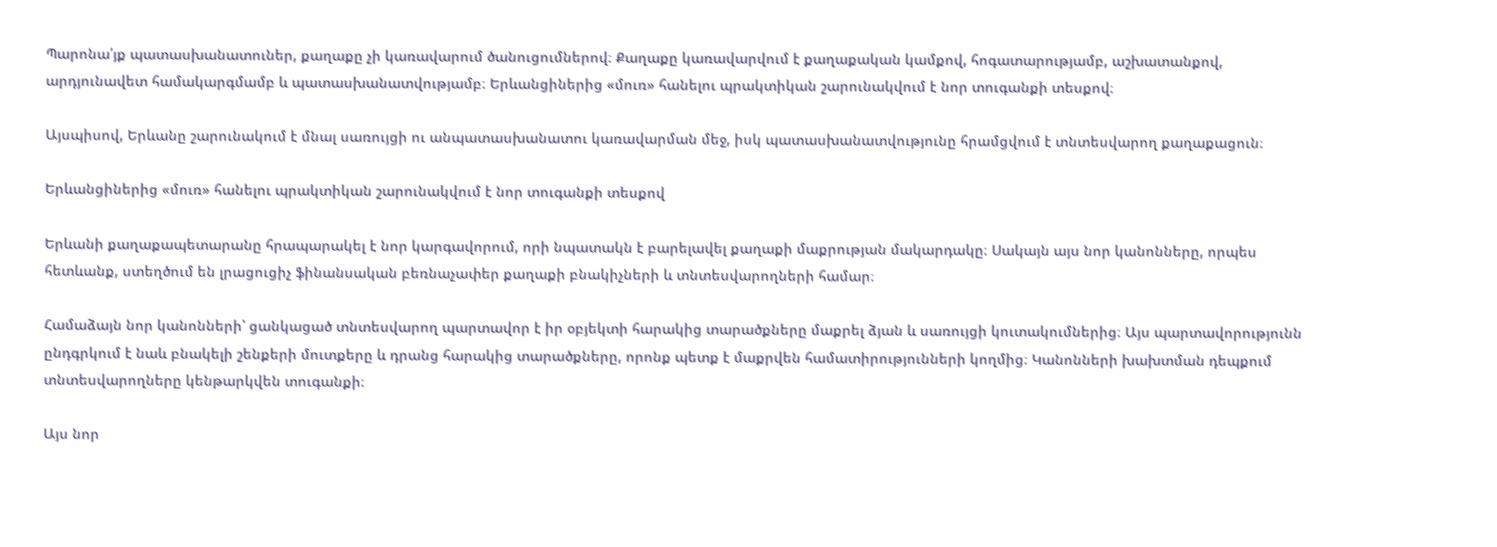Պարոնա՛յք պատասխանատուներ, քաղաքը չի կառավարում ծանուցումներով։ Քաղաքը կառավարվում է քաղաքական կամքով, հոգատարությամբ, աշխատանքով, արդյունավետ համակարգմամբ և պատասխանատվությամբ։ Երևանցիներից «մուռ» հանելու պրակտիկան շարունակվում է նոր տուգանքի տեսքով։

Այսպիսով, Երևանը շարունակում է մնալ սառույցի ու անպատասխանատու կառավարման մեջ, իսկ պատասխանատվությունը հրամցվում է տնտեսվարող քաղաքացուն։

Երևանցիներից «մուռ» հանելու պրակտիկան շարունակվում է նոր տուգանքի տեսքով

Երևանի քաղաքապետարանը հրապարակել է նոր կարգավորում, որի նպատակն է բարելավել քաղաքի մաքրության մակարդակը։ Սակայն այս նոր կանոնները, որպես հետևանք, ստեղծում են լրացուցիչ ֆինանսական բեռնաչափեր քաղաքի բնակիչների և տնտեսվարողների համար։

Համաձայն նոր կանոնների՝ ցանկացած տնտեսվարող պարտավոր է իր օբյեկտի հարակից տարածքները մաքրել ձյան և սառույցի կուտակումներից։ Այս պարտավորությունն ընդգրկում է նաև բնակելի շենքերի մուտքերը և դրանց հարակից տարածքները, որոնք պետք է մաքրվեն համատիրությունների կողմից։ Կանոնների խախտման դեպքում տնտեսվարողները կենթարկվեն տուգանքի։

Այս նոր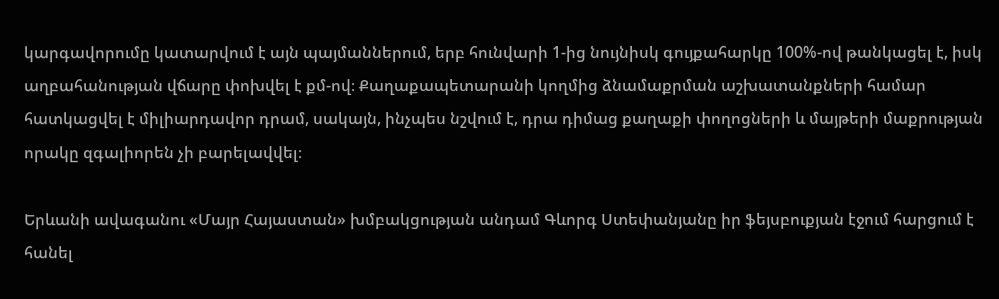կարգավորումը կատարվում է այն պայմաններում, երբ հունվարի 1-ից նույնիսկ գույքահարկը 100%-ով թանկացել է, իսկ աղբահանության վճարը փոխվել է քմ-ով։ Քաղաքապետարանի կողմից ձնամաքրման աշխատանքների համար հատկացվել է միլիարդավոր դրամ, սակայն, ինչպես նշվում է, դրա դիմաց քաղաքի փողոցների և մայթերի մաքրության որակը զգալիորեն չի բարելավվել։

Երևանի ավագանու «Մայր Հայաստան» խմբակցության անդամ Գևորգ Ստեփանյանը իր ֆեյսբուքյան էջում հարցում է հանել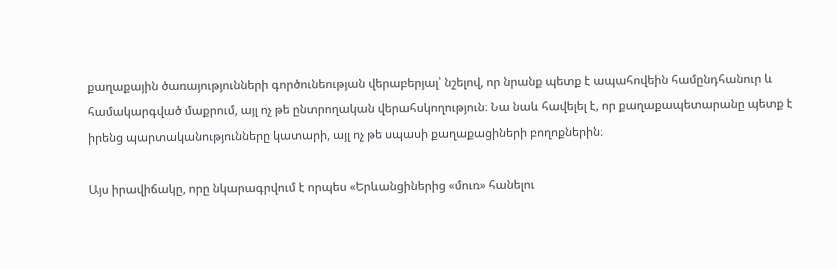քաղաքային ծառայությունների գործունեության վերաբերյալ՝ նշելով, որ նրանք պետք է ապահովեին համընդհանուր և համակարգված մաքրում, այլ ոչ թե ընտրողական վերահսկողություն։ Նա նաև հավելել է, որ քաղաքապետարանը պետք է իրենց պարտականությունները կատարի, այլ ոչ թե սպասի քաղաքացիների բողոքներին։

Այս իրավիճակը, որը նկարագրվում է որպես «Երևանցիներից «մուռ» հանելու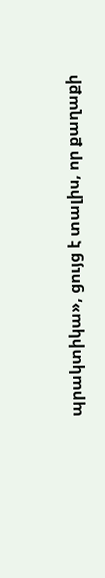պրակտիկա», ցույց է տալիս, որ քաղաքի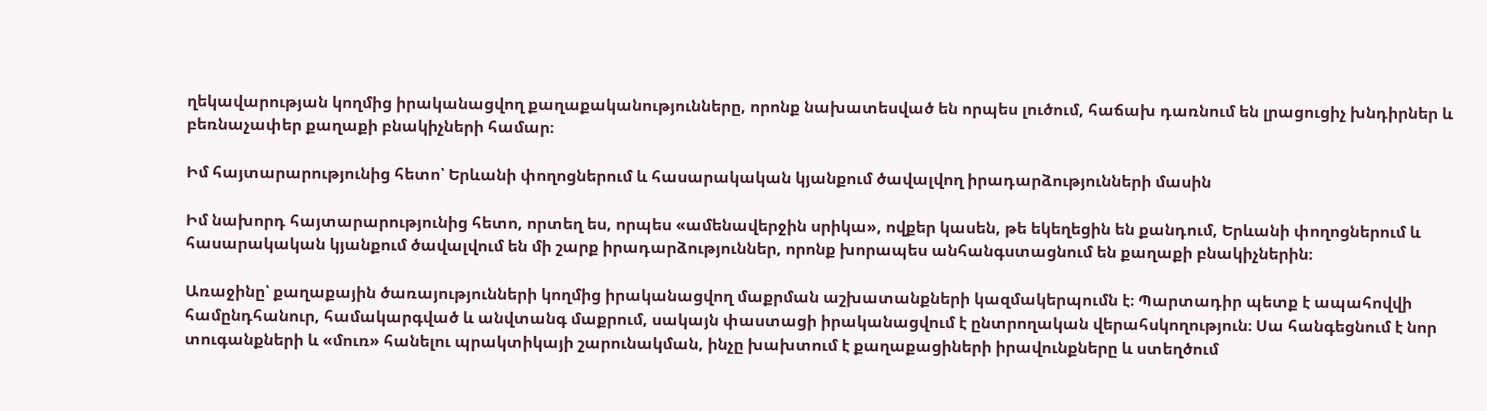ղեկավարության կողմից իրականացվող քաղաքականությունները, որոնք նախատեսված են որպես լուծում, հաճախ դառնում են լրացուցիչ խնդիրներ և բեռնաչափեր քաղաքի բնակիչների համար։

Իմ հայտարարությունից հետո՝ Երևանի փողոցներում և հասարակական կյանքում ծավալվող իրադարձությունների մասին

Իմ նախորդ հայտարարությունից հետո, որտեղ ես, որպես «ամենավերջին սրիկա», ովքեր կասեն, թե եկեղեցին են քանդում, Երևանի փողոցներում և հասարակական կյանքում ծավալվում են մի շարք իրադարձություններ, որոնք խորապես անհանգստացնում են քաղաքի բնակիչներին։

Առաջինը՝ քաղաքային ծառայությունների կողմից իրականացվող մաքրման աշխատանքների կազմակերպումն է։ Պարտադիր պետք է ապահովվի համընդհանուր, համակարգված և անվտանգ մաքրում, սակայն փաստացի իրականացվում է ընտրողական վերահսկողություն։ Սա հանգեցնում է նոր տուգանքների և «մուռ» հանելու պրակտիկայի շարունակման, ինչը խախտում է քաղաքացիների իրավունքները և ստեղծում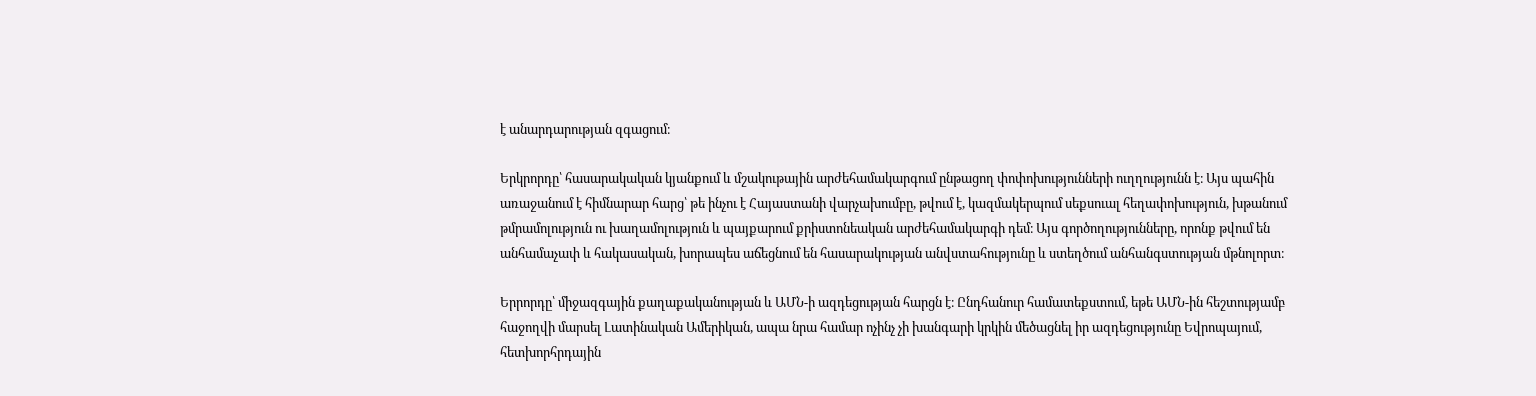է անարդարության զգացում։

Երկրորդը՝ հասարակական կյանքում և մշակութային արժեհամակարգում ընթացող փոփոխությունների ուղղությունն է։ Այս պահին առաջանում է հիմնարար հարց՝ թե ինչու է Հայաստանի վարչախումբը, թվում է, կազմակերպում սեքսուալ հեղափոխություն, խթանում թմրամոլություն ու խաղամոլություն և պայքարում քրիստոնեական արժեհամակարգի դեմ։ Այս գործողությունները, որոնք թվում են անհամաչափ և հակասական, խորապես աճեցնում են հասարակության անվստահությունը և ստեղծում անհանգստության մթնոլորտ։

Երրորդը՝ միջազգային քաղաքականության և ԱՄՆ-ի ազդեցության հարցն է։ Ընդհանուր համատեքստում, եթե ԱՄՆ-ին հեշտությամբ հաջողվի մարսել Լատինական Ամերիկան, ապա նրա համար ոչինչ չի խանգարի կրկին մեծացնել իր ազդեցությունը Եվրոպայում, հետխորհրդային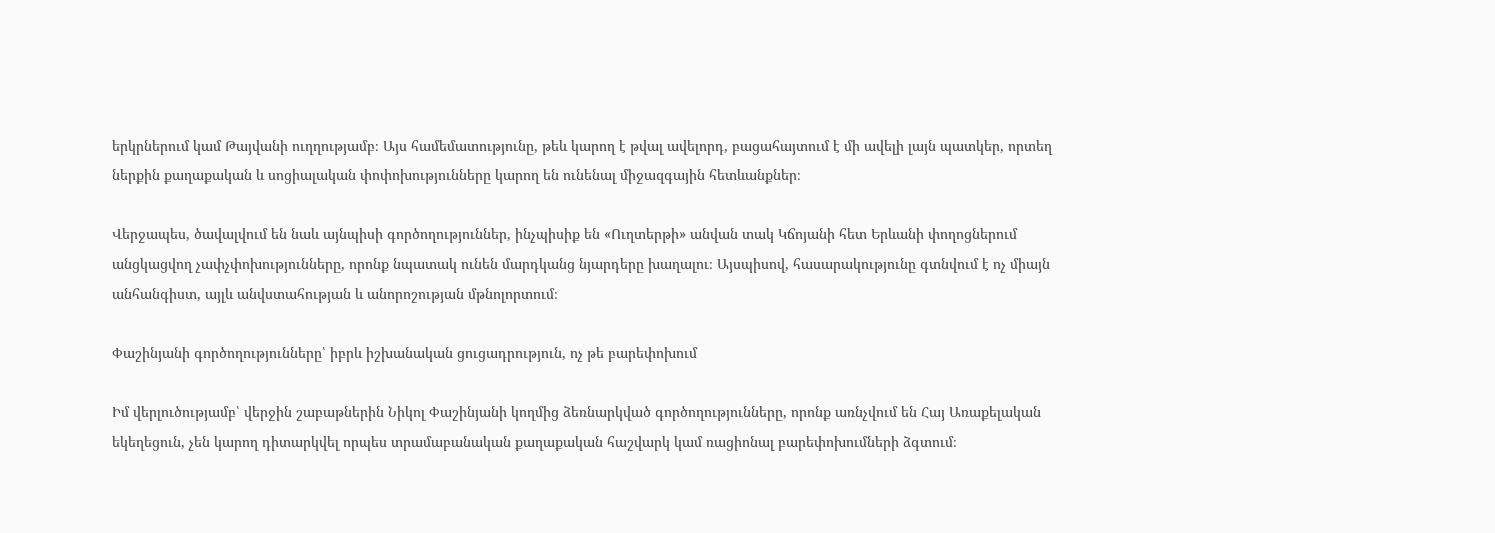երկրներում կամ Թայվանի ուղղությամբ։ Այս համեմատությունը, թեև կարող է թվալ ավելորդ, բացահայտում է մի ավելի լայն պատկեր, որտեղ ներքին քաղաքական և սոցիալական փոփոխությունները կարող են ունենալ միջազգային հետևանքներ։

Վերջապես, ծավալվում են նաև այնպիսի գործողություններ, ինչպիսիք են «Ուղտերթի» անվան տակ Կճոյանի հետ Երևանի փողոցներում անցկացվող չափչփոխությունները, որոնք նպատակ ունեն մարդկանց նյարդերը խաղալու։ Այսպիսով, հասարակությունը գտնվում է ոչ միայն անհանգիստ, այլև անվստահության և անորոշության մթնոլորտում։

Փաշինյանի գործողությունները՝ իբրև իշխանական ցուցադրություն, ոչ թե բարեփոխում

Իմ վերլուծությամբ՝ վերջին շաբաթներին Նիկոլ Փաշինյանի կողմից ձեռնարկված գործողությունները, որոնք առնչվում են Հայ Առաքելական եկեղեցուն, չեն կարող դիտարկվել որպես տրամաբանական քաղաքական հաշվարկ կամ ռացիոնալ բարեփոխումների ձգտում։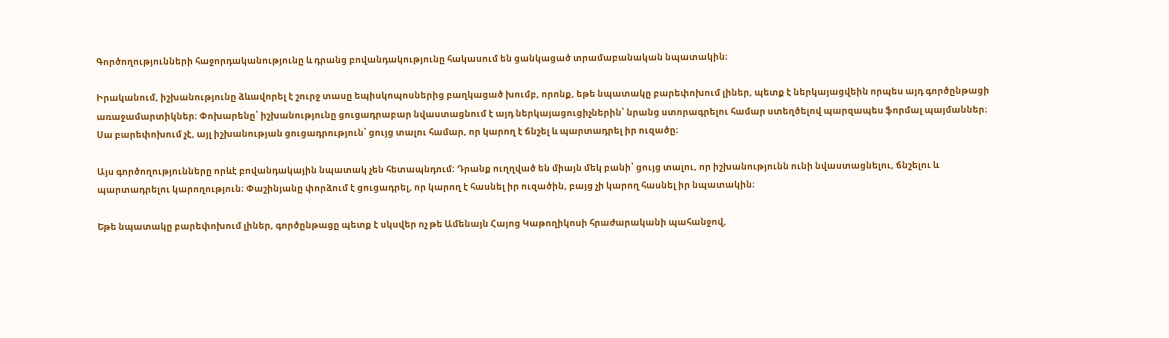Գործողությունների հաջորդականությունը և դրանց բովանդակությունը հակասում են ցանկացած տրամաբանական նպատակին։

Իրականում, իշխանությունը ձևավորել է շուրջ տասը եպիսկոպոսներից բաղկացած խումբ, որոնք, եթե նպատակը բարեփոխում լիներ, պետք է ներկայացվեին որպես այդ գործընթացի առաջամարտիկներ։ Փոխարենը՝ իշխանությունը ցուցադրաբար նվաստացնում է այդ ներկայացուցիչներին՝ նրանց ստորագրելու համար ստեղծելով պարզապես ֆորմալ պայմաններ։ Սա բարեփոխում չէ, այլ իշխանության ցուցադրություն՝ ցույց տալու համար, որ կարող է ճնշել և պարտադրել իր ուզածը։

Այս գործողությունները որևէ բովանդակային նպատակ չեն հետապնդում։ Դրանք ուղղված են միայն մեկ բանի՝ ցույց տալու, որ իշխանությունն ունի նվաստացնելու, ճնշելու և պարտադրելու կարողություն։ Փաշինյանը փորձում է ցուցադրել, որ կարող է հասնել իր ուզածին, բայց չի կարող հասնել իր նպատակին։

Եթե նպատակը բարեփոխում լիներ, գործընթացը պետք է սկսվեր ոչ թե Ամենայն Հայոց Կաթողիկոսի հրաժարականի պահանջով,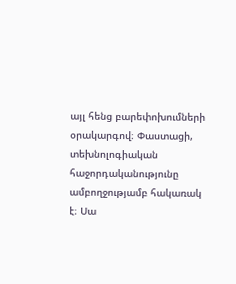այլ հենց բարեփոխումների օրակարգով։ Փաստացի, տեխնոլոգիական հաջորդականությունը ամբողջությամբ հակառակ է։ Սա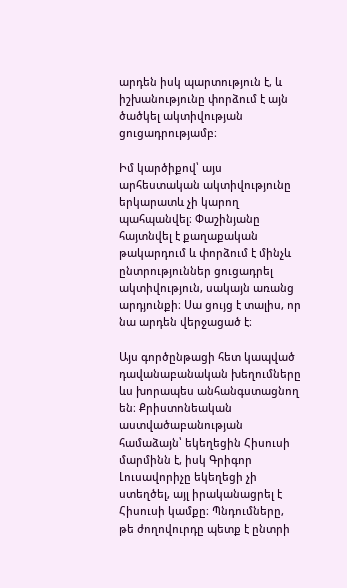արդեն իսկ պարտություն է, և իշխանությունը փորձում է այն ծածկել ակտիվության ցուցադրությամբ։

Իմ կարծիքով՝ այս արհեստական ակտիվությունը երկարատև չի կարող պահպանվել։ Փաշինյանը հայտնվել է քաղաքական թակարդում և փորձում է մինչև ընտրություններ ցուցադրել ակտիվություն, սակայն առանց արդյունքի։ Սա ցույց է տալիս, որ նա արդեն վերջացած է։

Այս գործընթացի հետ կապված դավանաբանական խեղումները ևս խորապես անհանգստացնող են։ Քրիստոնեական աստվածաբանության համաձայն՝ եկեղեցին Հիսուսի մարմինն է, իսկ Գրիգոր Լուսավորիչը եկեղեցի չի ստեղծել, այլ իրականացրել է Հիսուսի կամքը։ Պնդումները, թե ժողովուրդը պետք է ընտրի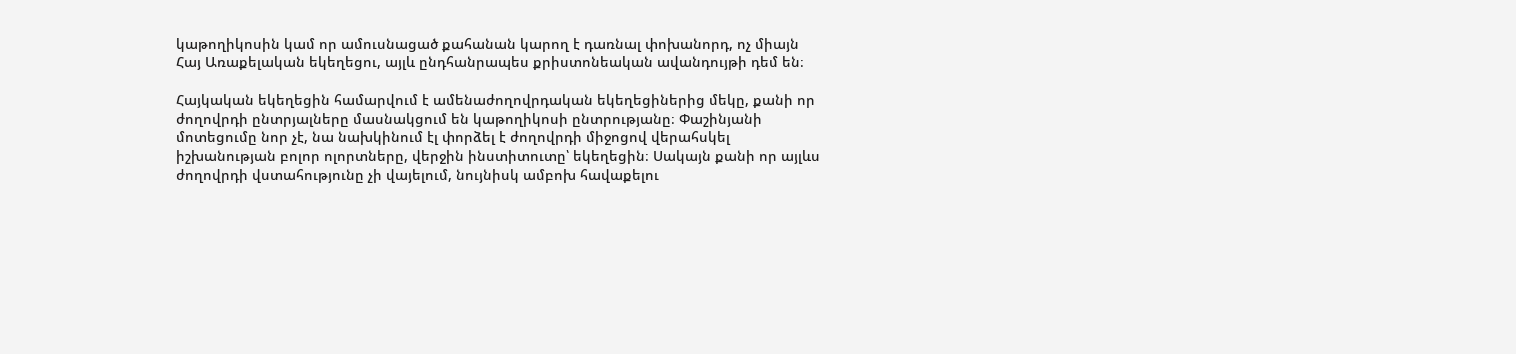կաթողիկոսին կամ որ ամուսնացած քահանան կարող է դառնալ փոխանորդ, ոչ միայն Հայ Առաքելական եկեղեցու, այլև ընդհանրապես քրիստոնեական ավանդույթի դեմ են։

Հայկական եկեղեցին համարվում է ամենաժողովրդական եկեղեցիներից մեկը, քանի որ ժողովրդի ընտրյալները մասնակցում են կաթողիկոսի ընտրությանը։ Փաշինյանի մոտեցումը նոր չէ, նա նախկինում էլ փորձել է ժողովրդի միջոցով վերահսկել իշխանության բոլոր ոլորտները, վերջին ինստիտուտը՝ եկեղեցին։ Սակայն քանի որ այլևս ժողովրդի վստահությունը չի վայելում, նույնիսկ ամբոխ հավաքելու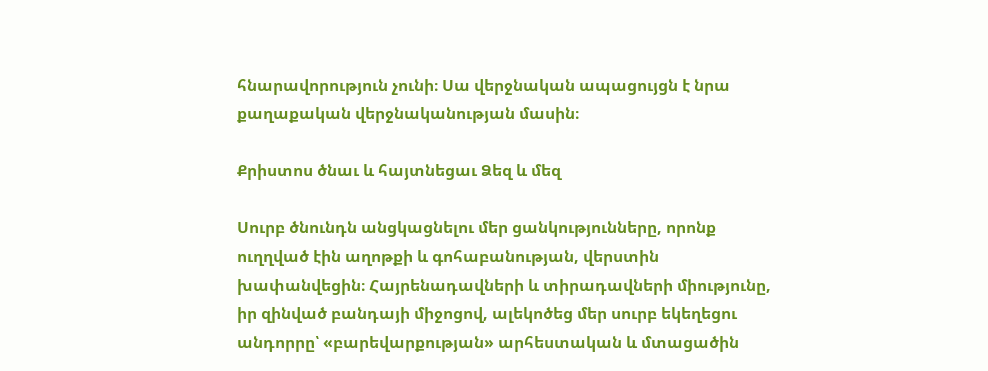հնարավորություն չունի։ Սա վերջնական ապացույցն է նրա քաղաքական վերջնականության մասին։

Քրիստոս ծնաւ և հայտնեցաւ Ձեզ և մեզ

Սուրբ ծնունդն անցկացնելու մեր ցանկությունները, որոնք ուղղված էին աղոթքի և գոհաբանության, վերստին խափանվեցին։ Հայրենադավների և տիրադավների միությունը, իր զինված բանդայի միջոցով, ալեկոծեց մեր սուրբ եկեղեցու անդորրը՝ «բարեվարքության» արհեստական և մտացածին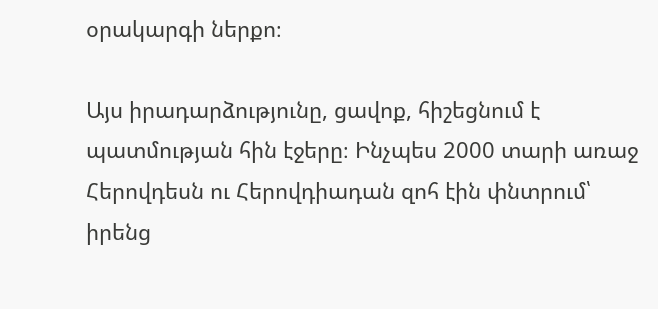օրակարգի ներքո։

Այս իրադարձությունը, ցավոք, հիշեցնում է պատմության հին էջերը։ Ինչպես 2000 տարի առաջ Հերովդեսն ու Հերովդիադան զոհ էին փնտրում՝ իրենց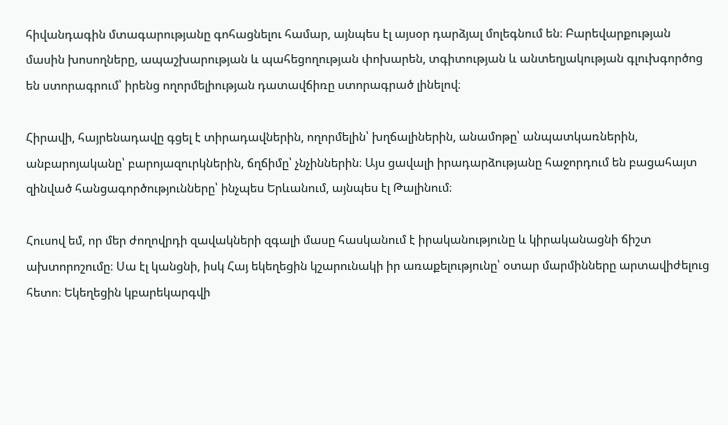հիվանդագին մտագարությանը գոհացնելու համար, այնպես էլ այսօր դարձյալ մոլեգնում են։ Բարեվարքության մասին խոսողները, ապաշխարության և պահեցողության փոխարեն, տգիտության և անտեղյակության գլուխգործոց են ստորագրում՝ իրենց ողորմելիության դատավճիռը ստորագրած լինելով։

Հիրավի, հայրենադավը գցել է տիրադավներին, ողորմելին՝ խղճալիներին, անամոթը՝ անպատկառներին, անբարոյականը՝ բարոյազուրկներին, ճղճիմը՝ չնչիններին։ Այս ցավալի իրադարձությանը հաջորդում են բացահայտ զինված հանցագործությունները՝ ինչպես Երևանում, այնպես էլ Թալինում։

Հուսով եմ, որ մեր ժողովրդի զավակների զգալի մասը հասկանում է իրականությունը և կիրականացնի ճիշտ ախտորոշումը։ Սա էլ կանցնի, իսկ Հայ եկեղեցին կշարունակի իր առաքելությունը՝ օտար մարմինները արտավիժելուց հետո։ Եկեղեցին կբարեկարգվի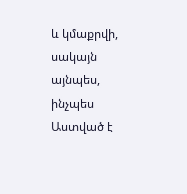և կմաքրվի, սակայն այնպես, ինչպես Աստված է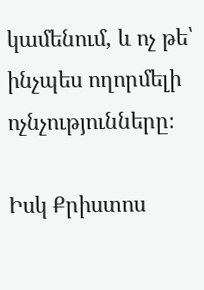կամենում, և ոչ թե՝ ինչպես ողորմելի ոչնչությունները։

Իսկ Քրիստոս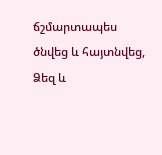ճշմարտապես ծնվեց և հայտնվեց, Ձեզ և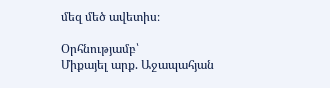մեզ մեծ ավետիս։

Օրհնությամբ՝
Միքայել արք. Աջապահյան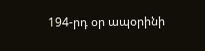194-րդ օր ապօրինի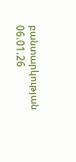բանտարկության
06.01.26